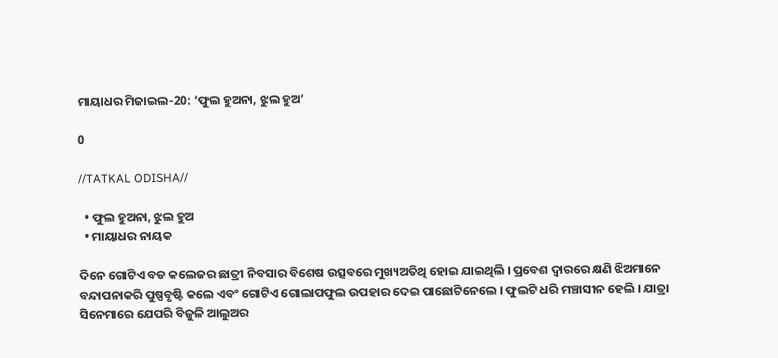ମାୟାଧର ମିଜାଇଲ-20: ‘ଫୁଲ ହୁଅନା, ଝୁଲ ହୁଅ’

0

//TATKAL ODISHA//

  • ଫୁଲ ହୁଅନା, ଝୁଲ ହୁଅ
  • ମାୟାଧର ନାୟକ

ଦିନେ ଗୋଟିଏ ବଡ କଲେଜର ଛାତ୍ରୀ ନିବସାର ବିଶେଷ ଉତ୍ସବରେ ମୁଖ୍ୟଅତିଥି ହୋଇ ଯାଇଥିଲି । ପ୍ରବେଶ ଦ୍ୱାରରେ କ୍ଷଣି ଝିଅମାନେ ବନ୍ଦାପନାକରି ପୁଷ୍ପବୃଷ୍ଟି କଲେ ଏବଂ ଗୋଟିଏ ଗୋଲାପଫୁଲ ଉପହାର ଦେଇ ପାଛୋଟିନେଲେ । ଫୁଲଟି ଧରି ମଞ୍ଚାସୀନ ହେଲି । ଯାତ୍ରା ସିନେମାରେ ଯେପରି ବିଜୁଳି ଆଲୁଅର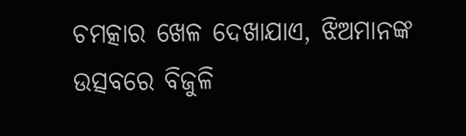ଚମତ୍କାର ଖେଳ ଦେଖାଯାଏ, ଝିଅମାନଙ୍କ ଉତ୍ସବରେ ବିଜୁଳି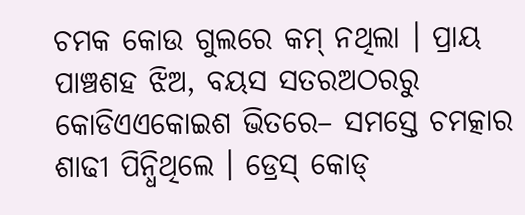ଚମକ କୋଉ ଗୁଲରେ କମ୍‍ ନଥିଲା । ପ୍ରାୟ ପାଞ୍ଚଶହ ଝିଅ, ବୟସ ସତରଅଠରରୁ କୋଡିଏଏକୋଇଶ ଭିତରେ– ସମସ୍ତେ ଚମତ୍କାର ଶାଢୀ ପିନ୍ଧିଥିଲେ । ଡ୍ରେସ୍‍ କୋଡ୍‍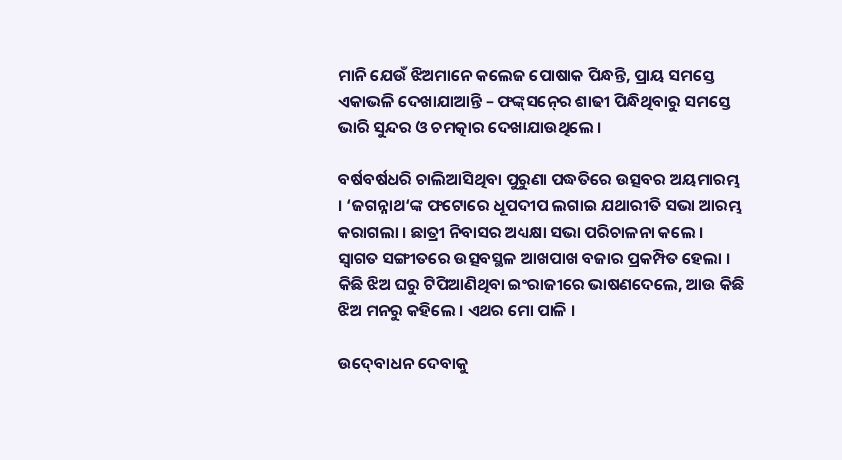ମାନି ଯେଉଁ ଝିଅମାନେ କଲେଜ ପୋଷାକ ପିନ୍ଧନ୍ତି, ପ୍ରାୟ ସମସ୍ତେ ଏକାଭଳି ଦେଖାଯାଆନ୍ତି – ଫଙ୍କ୍‍ସନ୍‍ରେ ଶାଢୀ ପିନ୍ଧିଥିବାରୁ ସମସ୍ତେ ଭାରି ସୁନ୍ଦର ଓ ଚମତ୍କାର ଦେଖାଯାଉଥିଲେ ।

ବର୍ଷବର୍ଷଧରି ଚାଲିଆସିଥିବା ପୁରୁଣା ପଦ୍ଧତିରେ ଉତ୍ସବର ଅୟମାରମ୍ଭ । ‘ଜଗନ୍ନାଥ‘ଙ୍କ ଫଟୋରେ ଧୂପଦୀପ ଲଗାଇ ଯଥାରୀତି ସଭା ଆରମ୍ଭ କରାଗଲା । ଛାତ୍ରୀ ନିବାସର ଅଧ୍ୟକ୍ଷା ସଭା ପରିଚାଳନା କଲେ । ସ୍ୱାଗତ ସଙ୍ଗୀତରେ ଉତ୍ସବସ୍ଥଳ ଆଖପାଖ ବଜାର ପ୍ରକମ୍ପିତ ହେଲା । କିଛି ଝିଅ ଘରୁ ଟିପିଆଣିଥିବା ଇଂରାଜୀରେ ଭାଷଣଦେଲେ, ଆଉ କିଛି ଝିଅ ମନରୁ କହିଲେ । ଏଥର ମୋ ପାଳି ।

ଉଦ୍‍ବୋଧନ ଦେବାକୁ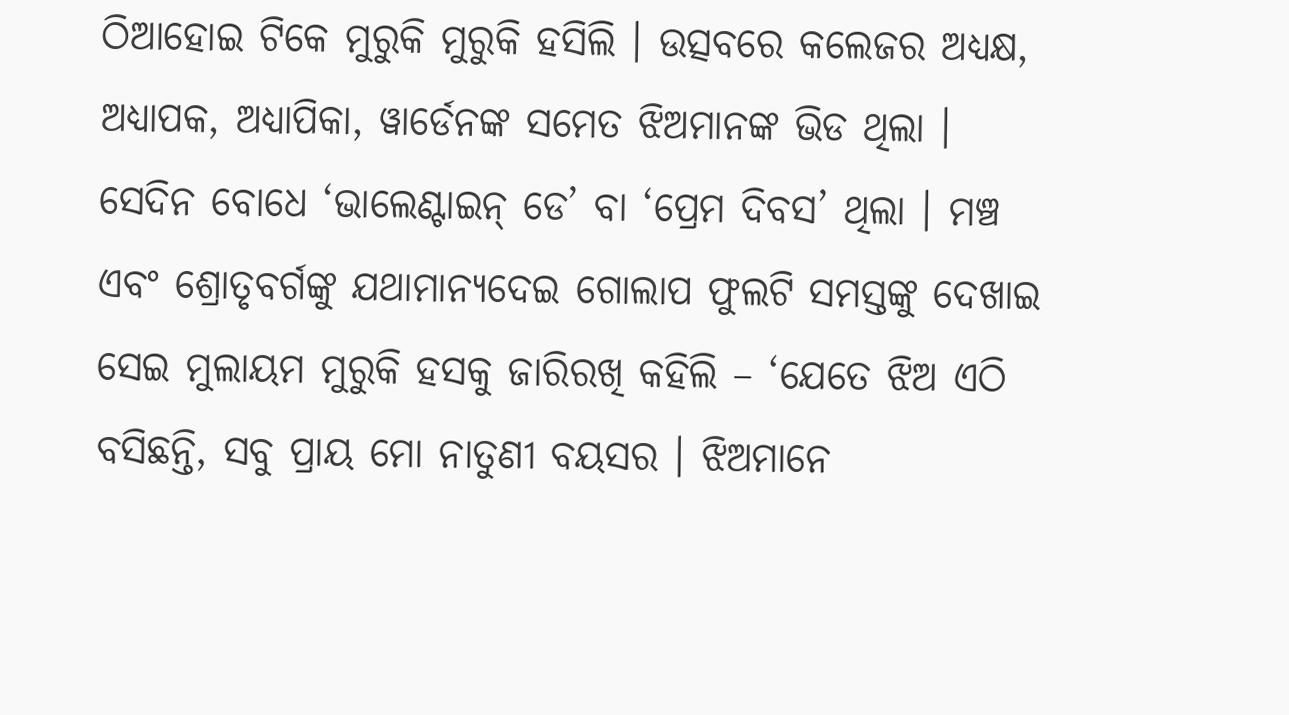ଠିଆହୋଇ ଟିକେ ମୁରୁକି ମୁରୁକି ହସିଲି । ଉତ୍ସବରେ କଲେଜର ଅଧ୍ୟକ୍ଷ, ଅଧ୍ୟାପକ, ଅଧ୍ୟାପିକା, ୱାର୍ଡେନଙ୍କ ସମେତ ଝିଅମାନଙ୍କ ଭିଡ ଥିଲା । ସେଦିନ ବୋଧେ ‘ଭାଲେଣ୍ଟାଇନ୍‍ ଡେ’ ବା ‘ପ୍ରେମ ଦିବସ’ ଥିଲା । ମଞ୍ଚ ଏବଂ ଶ୍ରୋତୃବର୍ଗଙ୍କୁ ଯଥାମାନ୍ୟଦେଇ ଗୋଲାପ ଫୁଲଟି ସମସ୍ତଙ୍କୁ ଦେଖାଇ ସେଇ ମୁଲାୟମ ମୁରୁକି ହସକୁ ଜାରିରଖି କହିଲି – ‘ଯେତେ ଝିଅ ଏଠି ବସିଛନ୍ତି, ସବୁ ପ୍ରାୟ ମୋ ନାତୁଣୀ ବୟସର । ଝିଅମାନେ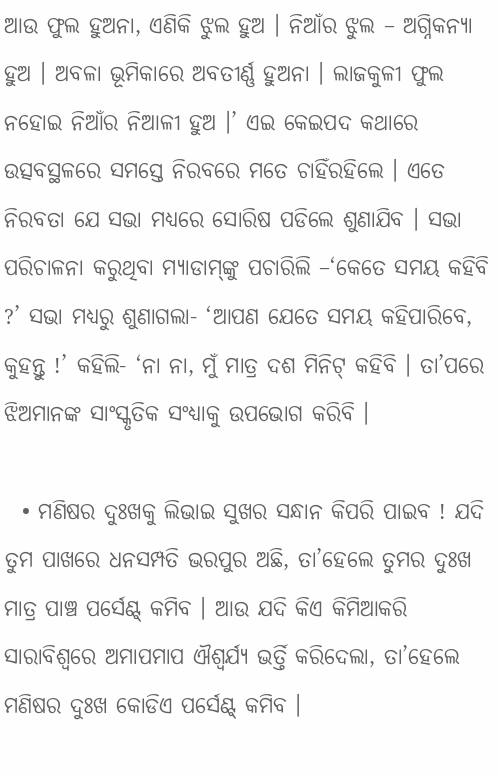ଆଉ ଫୁଲ ହୁଅନା, ଏଣିକି ଝୁଲ ହୁଅ । ନିଆଁର ଝୁଲ – ଅଗ୍ନିକନ୍ୟା ହୁଅ । ଅବଳା ଭୂମିକାରେ ଅବତୀର୍ଣ୍ଣ ହୁଅନା । ଲାଜକୁଳୀ ଫୁଲ ନହୋଇ ନିଆଁର ନିଆଳୀ ହୁଅ ।’ ଏଇ କେଇପଦ କଥାରେ ଉତ୍ସବସ୍ଥଳରେ ସମସ୍ତେ ନିରବରେ ମତେ ଚାହିଁରହିଲେ । ଏତେ ନିରବତା ଯେ ସଭା ମଧ୍ୟରେ ସୋରିଷ ପଡିଲେ ଶୁଣାଯିବ । ସଭା ପରିଚାଳନା କରୁଥିବା ମ୍ୟାଡାମ୍‍ଙ୍କୁ ପଚାରିଲି –‘କେତେ ସମୟ କହିବି ?’ ସଭା ମଧ୍ୟରୁ ଶୁଣାଗଲା- ‘ଆପଣ ଯେତେ ସମୟ କହିପାରିବେ, କୁହନ୍ତୁ !’ କହିଲି- ‘ନା ନା, ମୁଁ ମାତ୍ର ଦଶ ମିନିଟ୍‍ କହିବି । ତା’ପରେ ଝିଅମାନଙ୍କ ସାଂସ୍କୃତିକ ସଂଧ୍ୟାକୁ ଉପଭୋଗ କରିବି ।

  • ମଣିଷର ଦୁଃଖକୁ ଲିଭାଇ ସୁଖର ସନ୍ଧାନ କିପରି ପାଇବ ! ଯଦି ତୁମ ପାଖରେ ଧନସମ୍ପତି ଭରପୁର ଅଛି, ତା’ହେଲେ ତୁମର ଦୁଃଖ ମାତ୍ର ପାଞ୍ଚ ପର୍ସେଣ୍ଟ୍‍ କମିବ । ଆଉ ଯଦି କିଏ କିମିଆକରି ସାରାବିଶ୍ୱରେ ଅମାପମାପ ଐଶ୍ୱର୍ଯ୍ୟ ଭର୍ତ୍ତି କରିଦେଲା, ତା’ହେଲେ ମଣିଷର ଦୁଃଖ କୋଡିଏ ପର୍ସେଣ୍ଟ୍‍ କମିବ ।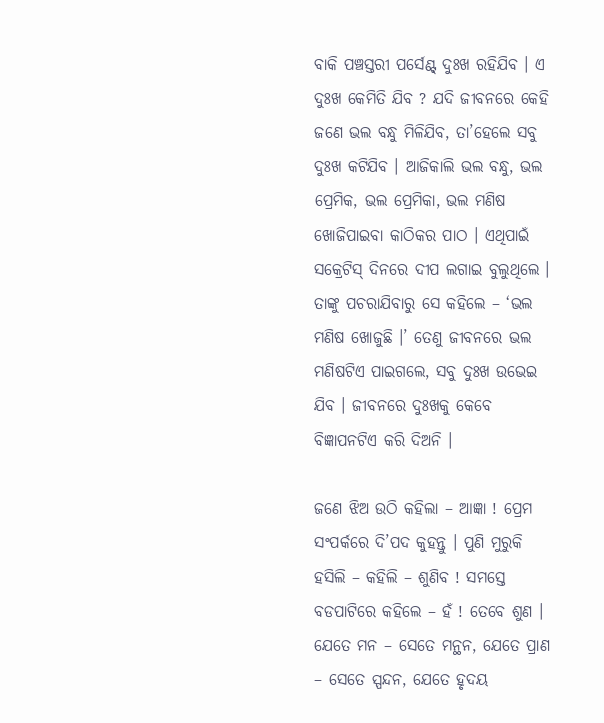ବାକି ପଞ୍ଚସ୍ତରୀ ପର୍ସେଣ୍ଟ୍‍ ଦୁଃଖ ରହିଯିବ । ଏ ଦୁଃଖ କେମିତି ଯିବ ? ଯଦି ଜୀବନରେ କେହି ଜଣେ ଭଲ ବନ୍ଧୁ ମିଳିଯିବ, ତା’ହେଲେ ସବୁ ଦୁଃଖ କଟିଯିବ । ଆଜିକାଲି ଭଲ ବନ୍ଧୁ, ଭଲ ପ୍ରେମିକ, ଭଲ ପ୍ରେମିକା, ଭଲ ମଣିଷ ଖୋଜିପାଇବା କାଠିକର ପାଠ । ଏଥିପାଇଁ ସକ୍ରେଟିସ୍‍ ଦିନରେ ଦୀପ ଲଗାଇ ବୁଲୁଥିଲେ । ତାଙ୍କୁ ପଚରାଯିବାରୁ ସେ କହିଲେ – ‘ଭଲ ମଣିଷ ଖୋଜୁଛି ।’ ତେଣୁ ଜୀବନରେ ଭଲ ମଣିଷଟିଏ ପାଇଗଲେ, ସବୁ ଦୁଃଖ ଉଭେଇ ଯିବ । ଜୀବନରେ ଦୁଃଖକୁ କେବେ ବିଜ୍ଞାପନଟିଏ କରି ଦିଅନି ।

ଜଣେ ଝିଅ ଉଠି କହିଲା – ଆଜ୍ଞା ! ପ୍ରେମ ସଂପର୍କରେ ଦି’ପଦ କୁହନ୍ତୁ । ପୁଣି ମୁରୁକି ହସିଲି – କହିଲି – ଶୁଣିବ ! ସମସ୍ତେ ବଡପାଟିରେ କହିଲେ – ହଁ ! ତେବେ ଶୁଣ । ଯେତେ ମନ – ସେତେ ମନ୍ଥନ, ଯେତେ ପ୍ରାଣ – ସେତେ ସ୍ପନ୍ଦନ, ଯେତେ ହୃଦୟ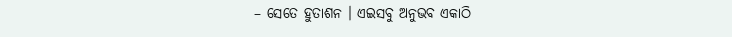– ସେତେ ହୁତାଶନ । ଏଇସବୁ ଅନୁଭବ ଏକାଠି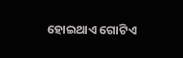ହୋଇଥାଏ ଗୋଟିଏ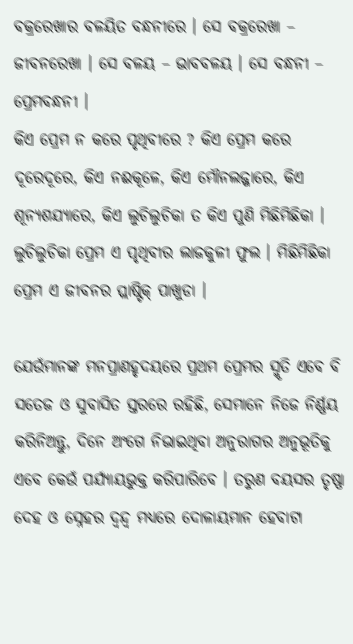ବକ୍ରରେଖାର ବଳୟିତ ବନ୍ଧନୀରେ । ସେ ବକ୍ରରେଖା – ଜୀବନରେଖା । ସେ ବଳୟ – ଭାବବଳୟ । ସେ ବନ୍ଧନୀ – ପ୍ରେମବନ୍ଧନୀ ।
କିଏ ପ୍ରେମ ନ କରେ ପୃଥିବୀରେ ? କିଏ ପ୍ରେମ କରେ ଦୂରେଦୂରେ, କିଏ ନଈକୂଳେ, କିଏ ମୌନଲଜ୍ଜାରେ, କିଏ ଶୂନ୍ୟଶଯ୍ୟାରେ, କିଏ ଲୁଚିଲୁଚିକା ତ କିଏ ପୁଣି ମିଛିମିଛିକା । ଲୁଚିଲୁଚିକା ପ୍ରେମ ଏ ପୃଥିବୀର ଲାଜକୁଳୀ ଫୁଲ । ମିଛିମିଛିକା ପ୍ରେମ ଏ ଜୀବନର ପ୍ଲାଷ୍ଟିକ୍‍ ପାଖୁଡା ।

ଯେଉଁମାନଙ୍କ ମନପ୍ରାଣହୃଦୟରେ ପ୍ରଥମ ପ୍ରେମର ସ୍ମୃତି ଏବେ ବି ସତେଜ ଓ ସୁବାସିତ ସ୍ତରରେ ରହିଛି, ସେମାନେ ନିଜେ ନିର୍ଣ୍ଣୟ କରିନିଅନ୍ତୁ, ଦିନେ ଅଂଗେ ନିଭାଇଥିବା ଅନୁରାଗର ଅନୁଭୂତିକୁ ଏବେ କେଉଁ ପର୍ଯ୍ୟାୟଭୁକ୍ତ କରିପାରିବେ । ତରୁଣ ବୟସର ତୃଷ୍ଣା ଦେହ ଓ ସ୍ନେହର ଦ୍ୱନ୍ଦ୍ୱ ମଧ୍ୟରେ ଦୋଳାୟମାନ ହେବାଟା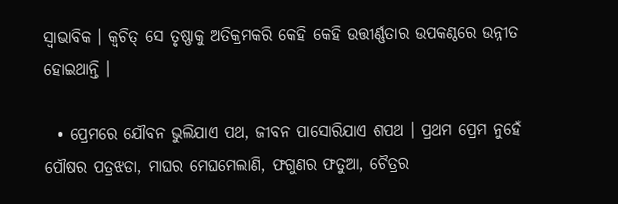ସ୍ୱାଭାବିକ । କ୍ୱଚିତ୍‍ ସେ ତୃଷ୍ଣାକୁ ଅତିକ୍ରମକରି କେହି କେହି ଉତ୍ତୀର୍ଣ୍ଣତାର ଉପକଣ୍ଠରେ ଉନ୍ନୀତ ହୋଇଥାନ୍ତି ।

  • ପ୍ରେମରେ ଯୌବନ ଭୁଲିଯାଏ ପଥ, ଜୀବନ ପାସୋରିଯାଏ ଶପଥ । ପ୍ରଥମ ପ୍ରେମ ନୁହେଁ ପୌଷର ପତ୍ରଝଡା, ମାଘର ମେଘମେଲାଣି, ଫଗୁଣର ଫତୁଆ, ଚୈତ୍ରର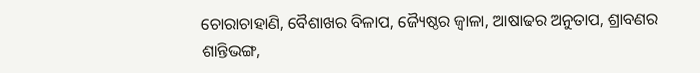ଚୋରାଚାହାଣି, ବୈଶାଖର ବିଳାପ, ଜ୍ୟୈଷ୍ଠର ଜ୍ୱାଳା, ଆଷାଢର ଅନୁତାପ, ଶ୍ରାବଣର ଶାନ୍ତିଭଙ୍ଗ,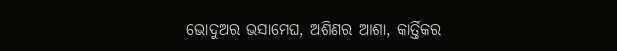ଭୋଦୁଅର ଭସାମେଘ, ଅଶିଣର ଆଶା, କାର୍ତ୍ତିକର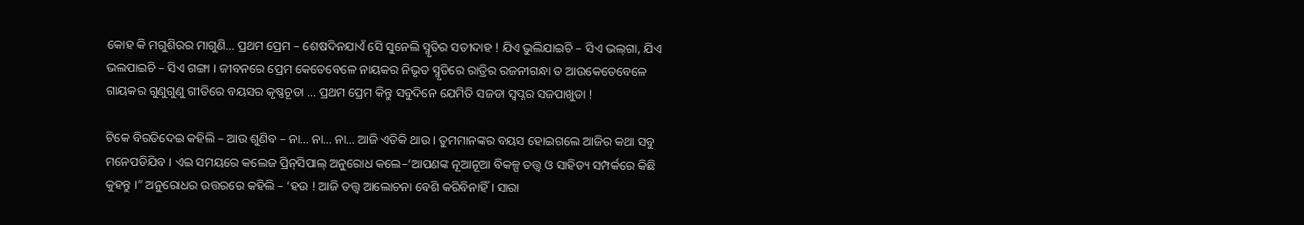କୋହ କି ମଗୁଶିରର ମାଗୁଣି… ପ୍ରଥମ ପ୍ରେମ – ଶେଷଦିନଯାଏଁ ସେି ସୁନେଲି ସ୍ମୃତିର ସତୀଦାହ ! ଯିଏ ଭୁଲିଯାଇଚି – ସିଏ ଭଲ୍‍ଗା, ଯିଏ ଭଲପାଇଚି – ସିଏ ଗଙ୍ଗା । ଜୀବନରେ ପ୍ରେମ କେତେବେଳେ ନାୟକର ନିଭୃତ ସ୍ମୃତିରେ ରାତ୍ରିର ରଜନୀଗନ୍ଧା ତ ଆଉକେତେବେଳେ ଗାୟକର ଗୁଣୁଗୁଣୁ ଗୀତିରେ ବୟସର କୃଷ୍ଣଚୂଡା … ପ୍ରଥମ ପ୍ରେମ କିନ୍ତୁ ସବୁଦିନେ ଯେମିତି ସଜଡା ସ୍ୱପ୍ନର ସଜପାଖୁଡା !

ଟିକେ ବିରତିଦେଇ କହିଲି – ଆଉ ଶୁଣିବ – ନା… ନା… ନା… ଆଜି ଏତିକି ଥାଉ । ତୁମମାନଙ୍କର ବୟସ ହୋଇଗଲେ ଆଜିର କଥା ସବୁ ମନେପଡିଯିବ । ଏଇ ସମୟରେ କଲେଜ ପ୍ରିନ୍‍ସିପାଲ୍‍ ଅନୁରୋଧ କଲେ–‘ଆପଣଙ୍କ ନୂଆନୂଆ ବିକଳ୍ପ ତତ୍ତ୍ୱ ଓ ସାହିତ୍ୟ ସମ୍ପର୍କରେ କିଛି କୁହନ୍ତୁ ।” ଅନୁରୋଧର ଉତ୍ତରରେ କହିଲି – ‘ହଉ ! ଆଜି ତତ୍ତ୍ୱ ଆଲୋଚନା ବେଶି କରିବିନାହିଁ । ସାରା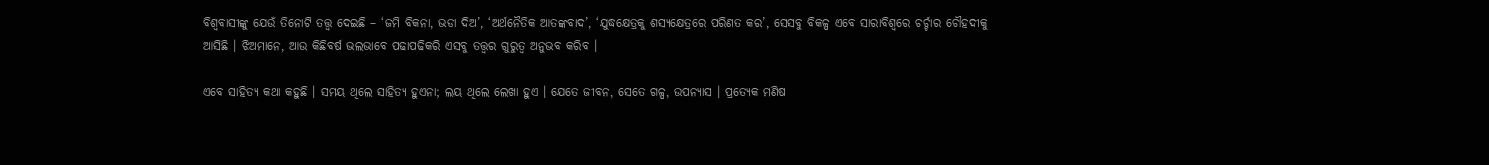ବିଶ୍ୱବାସୀଙ୍କୁ ଯେଉଁ ତିନୋଟି ତତ୍ତ୍ୱ ଦେଇଛି – ‘ଜମି ବିକନା, ଭଡା ଦିଅ’, ‘ଅର୍ଥନୈତିକ ଆତଙ୍କବାଦ’, ‘ଯୁଦ୍ଧକ୍ଷେତ୍ରକୁ ଶସ୍ୟକ୍ଷେତ୍ରରେ ପରିଣତ କର’, ସେସବୁ ବିକଳ୍ପ ଏବେ ସାରାବିଶ୍ୱରେ ଚର୍ଚ୍ଚାର ଚୌହଦୀକୁ ଆସିଛି । ଝିଅମାନେ, ଆଉ କିଛିବର୍ଷ ଭଲଭାବେ ପଢାପଢିକରି ଏସବୁ ତତ୍ତ୍ୱର ଗୁରୁତ୍ୱ ଅନୁଭବ କରିବ ।

ଏବେ ସାହିତ୍ୟ କଥା କହୁଛି । ସମୟ ଥିଲେ ସାହିତ୍ୟ ହୁଏନା; ଲୟ ଥିଲେ ଲେଖା ହୁଏ । ଯେତେ ଜୀବନ, ସେତେ ଗଳ୍ପ, ଉପନ୍ୟାସ । ପ୍ରତ୍ୟେକ ମଣିଷ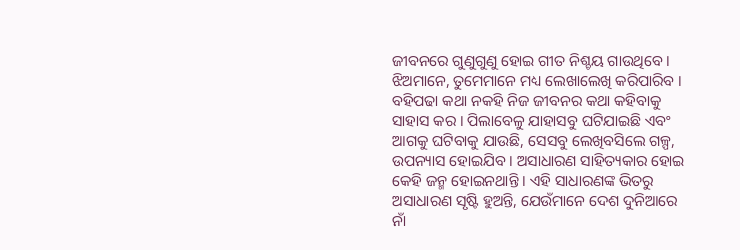ଜୀବନରେ ଗୁଣୁଗୁଣୁ ହୋଇ ଗୀତ ନିଶ୍ଚୟ ଗାଉଥିବେ । ଝିଅମାନେ, ତୁମେମାନେ ମଧ୍ୟ ଲେଖାଲେଖି କରିପାରିବ । ବହିପଢା କଥା ନକହି ନିଜ ଜୀବନର କଥା କହିବାକୁ ସାହାସ କର । ପିଲାବେଳୁ ଯାହାସବୁ ଘଟିଯାଇଛି ଏବଂ ଆଗକୁ ଘଟିବାକୁ ଯାଉଛି, ସେସବୁ ଲେଖିବସିଲେ ଗଳ୍ପ, ଉପନ୍ୟାସ ହୋଇଯିବ । ଅସାଧାରଣ ସାହିତ୍ୟକାର ହୋଇ କେହି ଜନ୍ମ ହୋଇନଥାନ୍ତି । ଏହି ସାଧାରଣଙ୍କ ଭିତରୁ ଅସାଧାରଣ ସୃଷ୍ଟି ହୁଅନ୍ତି, ଯେଉଁମାନେ ଦେଶ ଦୁନିଆରେ ନାଁ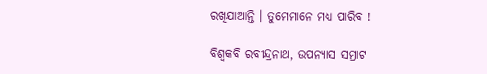ରଖିଯାଆନ୍ତି । ତୁମେମାନେ ମଧ୍ୟ ପାରିବ !

ବିଶ୍ୱକବି ରବୀନ୍ଦ୍ରନାଥ, ଉପନ୍ୟାସ ସମ୍ରାଟ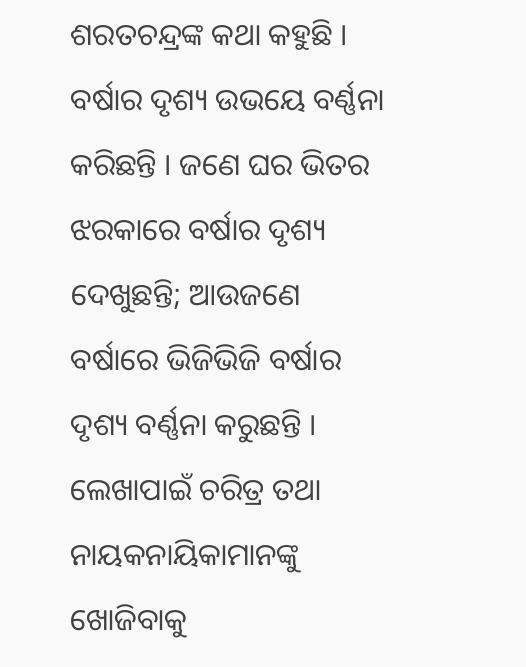ଶରତଚନ୍ଦ୍ରଙ୍କ କଥା କହୁଛି । ବର୍ଷାର ଦୃଶ୍ୟ ଉଭୟେ ବର୍ଣ୍ଣନା କରିଛନ୍ତି । ଜଣେ ଘର ଭିତର ଝରକାରେ ବର୍ଷାର ଦୃଶ୍ୟ ଦେଖୁଛନ୍ତି; ଆଉଜଣେ ବର୍ଷାରେ ଭିଜିଭିଜି ବର୍ଷାର ଦୃଶ୍ୟ ବର୍ଣ୍ଣନା କରୁଛନ୍ତି । ଲେଖାପାଇଁ ଚରିତ୍ର ତଥା ନାୟକନାୟିକାମାନଙ୍କୁ ଖୋଜିବାକୁ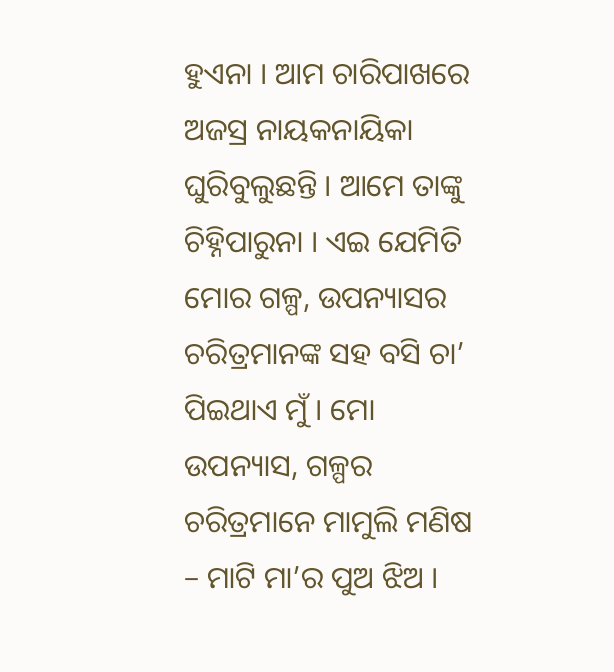ହୁଏନା । ଆମ ଚାରିପାଖରେ ଅଜସ୍ର ନାୟକନାୟିକା ଘୁରିବୁଲୁଛନ୍ତି । ଆମେ ତାଙ୍କୁ ଚିହ୍ନିପାରୁନା । ଏଇ ଯେମିତି ମୋର ଗଳ୍ପ, ଉପନ୍ୟାସର ଚରିତ୍ରମାନଙ୍କ ସହ ବସି ଚା’ ପିଇଥାଏ ମୁଁ । ମୋ ଉପନ୍ୟାସ, ଗଳ୍ପର ଚରିତ୍ରମାନେ ମାମୁଲି ମଣିଷ – ମାଟି ମା’ର ପୁଅ ଝିଅ ।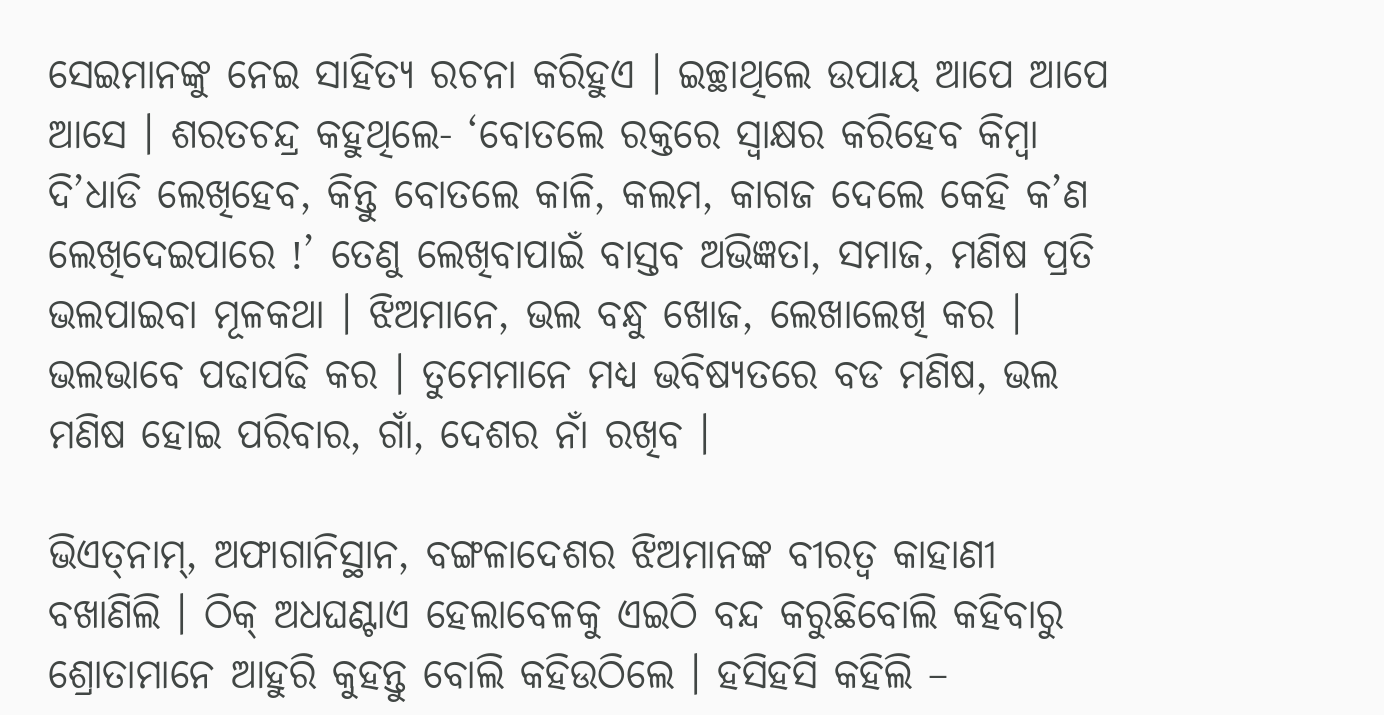ସେଇମାନଙ୍କୁ ନେଇ ସାହିତ୍ୟ ରଚନା କରିହୁଏ । ଇଚ୍ଛାଥିଲେ ଉପାୟ ଆପେ ଆପେ ଆସେ । ଶରତଚନ୍ଦ୍ର କହୁଥିଲେ- ‘ବୋତଲେ ରକ୍ତରେ ସ୍ୱାକ୍ଷର କରିହେବ କିମ୍ବା ଦି’ଧାଡି ଲେଖିହେବ, କିନ୍ତୁ ବୋତଲେ କାଳି, କଲମ, କାଗଜ ଦେଲେ କେହି କ’ଣ ଲେଖିଦେଇପାରେ !’ ତେଣୁ ଲେଖିବାପାଇଁ ବାସ୍ତବ ଅଭିଜ୍ଞତା, ସମାଜ, ମଣିଷ ପ୍ରତି ଭଲପାଇବା ମୂଳକଥା । ଝିଅମାନେ, ଭଲ ବନ୍ଧୁ ଖୋଜ, ଲେଖାଲେଖି କର । ଭଲଭାବେ ପଢାପଢି କର । ତୁମେମାନେ ମଧ୍ୟ ଭବିଷ୍ୟତରେ ବଡ ମଣିଷ, ଭଲ ମଣିଷ ହୋଇ ପରିବାର, ଗାଁ, ଦେଶର ନାଁ ରଖିବ ।

ଭିଏତ୍‍ନାମ୍‍, ଅଫାଗାନିସ୍ଥାନ, ବଙ୍ଗଳାଦେଶର ଝିଅମାନଙ୍କ ବୀରତ୍ୱ କାହାଣୀ ବଖାଣିଲି । ଠିକ୍‍ ଅଧଘଣ୍ଟାଏ ହେଲାବେଳକୁ ଏଇଠି ବନ୍ଦ କରୁଛିବୋଲି କହିବାରୁ ଶ୍ରୋତାମାନେ ଆହୁରି କୁହନ୍ତୁ ବୋଲି କହିଉଠିଲେ । ହସିହସି କହିଲି –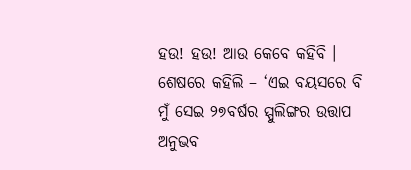ହଉ! ହଉ! ଆଉ କେବେ କହିବି । ଶେଷରେ କହିଲି – ‘ଏଇ ବୟସରେ ବି ମୁଁ ସେଇ ୨୭ବର୍ଷର ସ୍ପୁଲିଙ୍ଗର ଉତ୍ତାପ ଅନୁଭବ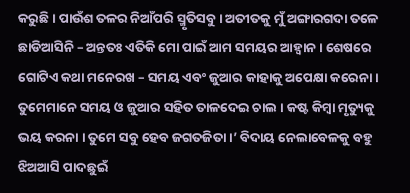କରୁଛି । ପାଉଁଶ ତଳର ନିଆଁପରି ସ୍ମୃତିସବୁ । ଅତୀତକୁ ମୁଁ ଅଙ୍ଗାରଗଦା ତଳେ ଛାଡିଆସିନି – ଅନ୍ତତଃ ଏତିକି ମୋ ପାଇଁ ଆମ ସମୟର ଆହ୍ୱାନ । ଶେଷରେ ଗୋଟିଏ କଥା ମନେରଖ – ସମୟ ଏବଂ ଜୁଆର କାହାକୁ ଅପେକ୍ଷା କରେନା । ତୁମେମାନେ ସମୟ ଓ ଜୁଆର ସହିତ ତାଳଦେଇ ଚାଲ । କଷ୍ଟ କିମ୍ବା ମୃତ୍ୟୁକୁ ଭୟ କରନା । ତୁମେ ସବୁ ହେବ ଜଗତଜିତା ।’ ବିଦାୟ ନେଲାବେଳକୁ ବହୁ ଝିଅଆସି ପାଦଛୁଇଁ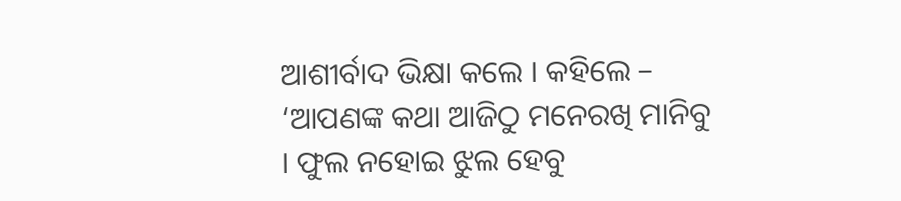ଆଶୀର୍ବାଦ ଭିକ୍ଷା କଲେ । କହିଲେ – ‘ଆପଣଙ୍କ କଥା ଆଜିଠୁ ମନେରଖି ମାନିବୁ । ଫୁଲ ନହୋଇ ଝୁଲ ହେବୁ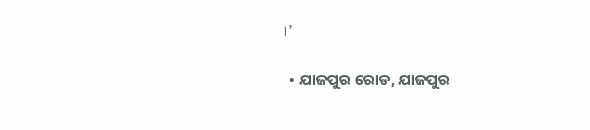।’

  • ଯାଜପୁର ରୋଡ, ଯାଜପୁର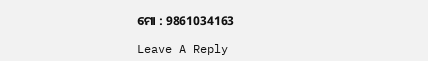ମୋ : 9861034163

Leave A Reply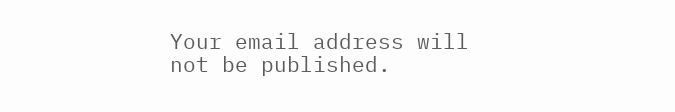Your email address will not be published.